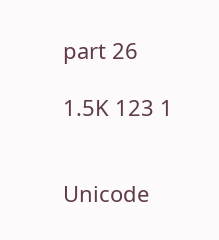part 26

1.5K 123 1


Unicode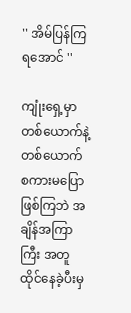'' အိမ်ပြန်ကြရအောင် ''

ကျုံးရှေ့မှာ တစ်ယောက်နဲ့တစ်ယောက် စကားမပြောဖြစ်ကြဘဲ အချိန်အကြာကြီး အတူထိုင်နေခဲ့ပီးမှ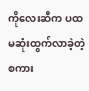ကိုလေးဆီက ပထမဆုံးထွက်လာခဲ့တဲ့စကား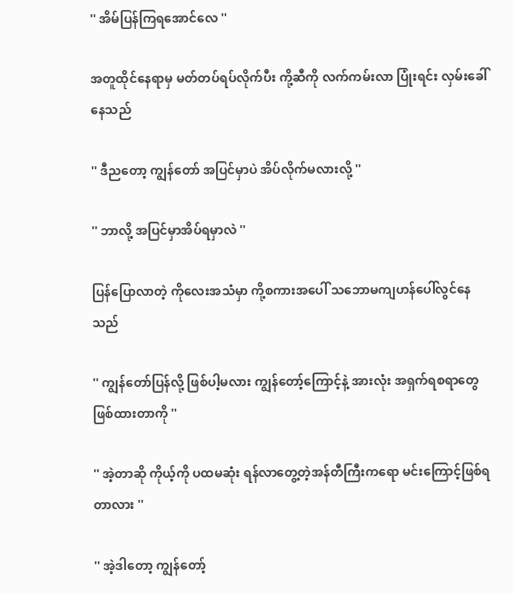'' အိမ်ပြန်ကြရအောင်လေ ''

အတူထိုင်နေရာမှ မတ်တပ်ရပ်လိုက်ပီး ကို့ဆီကို လက်ကမ်းလာ ပြုံးရင်း လှမ်းခေါ်နေသည်

'' ဒီညတော့ ကျွန်တော် အပြင်မှာပဲ အိပ်လိုက်မလားလို့ ''

'' ဘာလို့ အပြင်မှာအိပ်ရမှာလဲ ''

ပြန်ပြောလာတဲ့ ကိုလေးအသံမှာ ကို့စကားအပေါ် သဘောမကျဟန်ပေါ်လွင်နေသည်

'' ကျွန်တော်ပြန်လို့ ဖြစ်ပါ့မလား ကျွန်တော့်ကြောင့်နဲ့ အားလုံး အရှက်ရစရာတွေဖြစ်ထားတာကို ''

'' အဲ့တာဆို ကိုယ့်ကို ပထမဆုံး ရန်လာတွေ့တဲ့အန်တီကြီးကရော မင်းကြောင့်ဖြစ်ရတာလား ''

'' အဲ့ဒါတော့ ကျွန်တော့်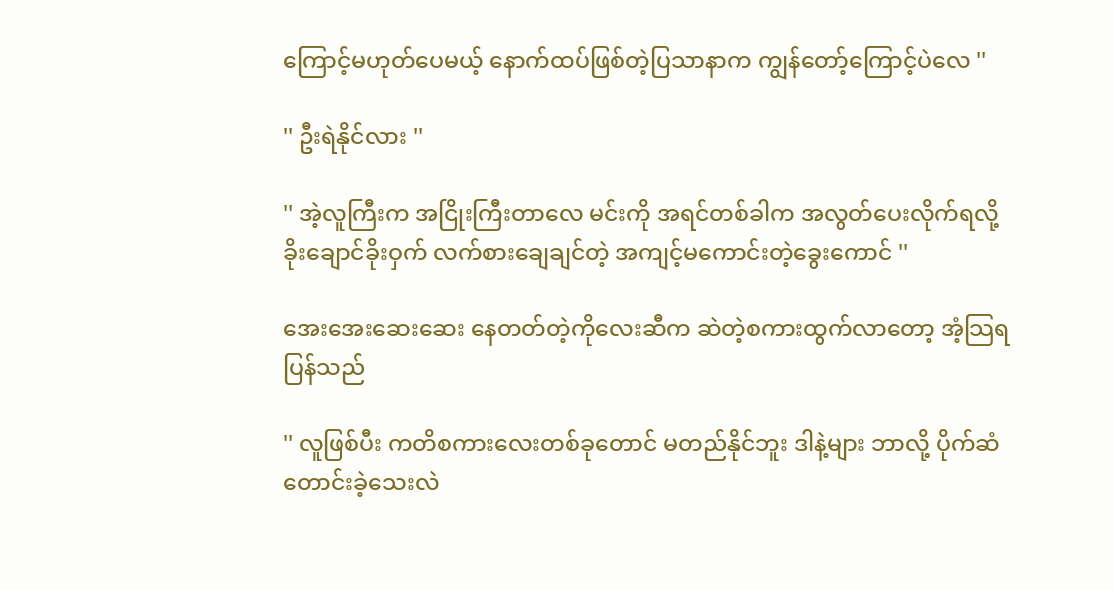ကြောင့်မဟုတ်ပေမယ့် နောက်ထပ်ဖြစ်တဲ့ပြသာနာက ကျွန်တော့်ကြောင့်ပဲလေ ''

'' ဦးရဲနိုင်လား ''

'' အဲ့လူကြီးက အငြိုးကြီးတာလေ မင်းကို အရင်တစ်ခါက အလွတ်ပေးလိုက်ရလို့ ခိုးချောင်ခိုးဝှက် လက်စားချေချင်တဲ့ အကျင့်မကောင်းတဲ့ခွေးကောင် ''

အေးအေးဆေးဆေး နေတတ်တဲ့ကိုလေးဆီက ဆဲတဲ့စကားထွက်လာတော့ အံ့သြရပြန်သည်

'' လူဖြစ်ပီး ကတိစကားလေးတစ်ခုတောင် မတည်နိုင်ဘူး ဒါနဲ့များ ဘာလို့ ပိုက်ဆံတောင်းခဲ့သေးလဲ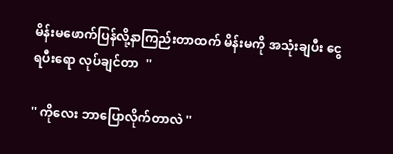မိန်းမဖောက်ပြန်လို့နာကြည်းတာထက် မိန်းမကို အသုံးချပီး ငွေရပီးရော လုပ်ချင်တာ  ''

'' ကိုလေး ဘာပြောလိုက်တာလဲ ''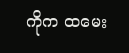ကိုက ထမေး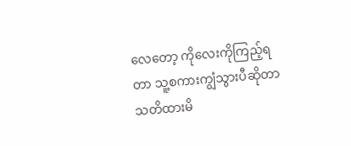လေတော့ ကိုလေးကိုကြည့်ရတာ သူ့စကားကျွံသွားပီဆိုတာ သတိထားမိ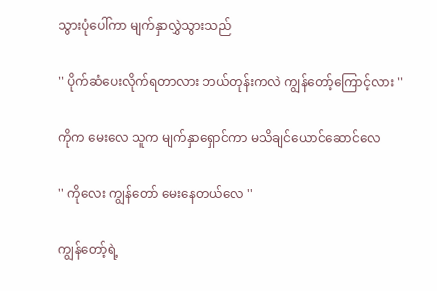သွားပုံပေါ်ကာ မျက်နှာလွှဲသွားသည်

'' ပိုက်ဆံပေးလိုက်ရတာလား ဘယ်တုန်းကလဲ ကျွန်တော့်ကြောင့်လား ''

ကိုက မေးလေ သူက မျက်နှာရှောင်ကာ မသိချင်ယောင်ဆောင်လေ

'' ကိုလေး ကျွန်တော် မေးနေတယ်လေ ''

ကျွန်တော့်ရဲ့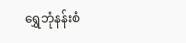ရွှေဘုံနန်းစံ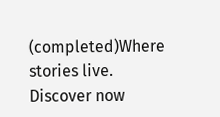(completed)Where stories live. Discover now